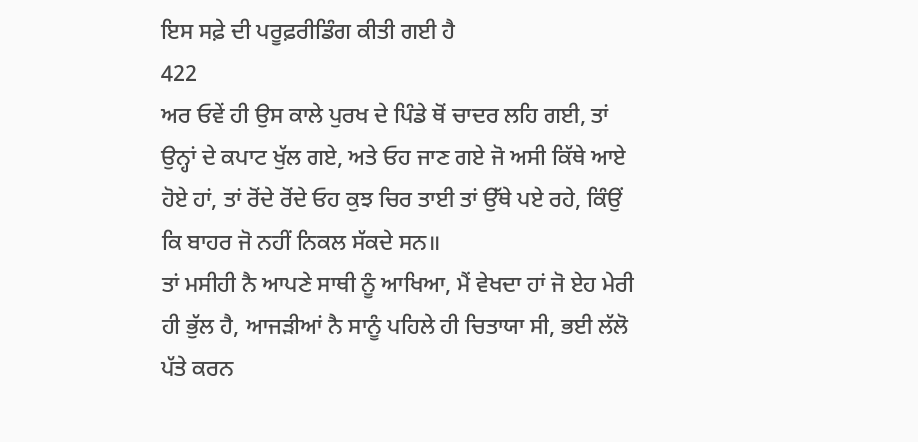ਇਸ ਸਫ਼ੇ ਦੀ ਪਰੂਫ਼ਰੀਡਿੰਗ ਕੀਤੀ ਗਈ ਹੈ
422
ਅਰ ਓਵੇਂ ਹੀ ਉਸ ਕਾਲੇ ਪੁਰਖ ਦੇ ਪਿੰਡੇ ਥੋਂ ਚਾਦਰ ਲਹਿ ਗਈ, ਤਾਂ ਉਨ੍ਹਾਂ ਦੇ ਕਪਾਟ ਖੁੱਲ ਗਏ, ਅਤੇ ਓਹ ਜਾਣ ਗਏ ਜੋ ਅਸੀ ਕਿੱਥੇ ਆਏ ਹੋਏ ਹਾਂ, ਤਾਂ ਰੋਂਦੇ ਰੋਂਦੇ ਓਹ ਕੁਝ ਚਿਰ ਤਾਈ ਤਾਂ ਉੱਥੇ ਪਏ ਰਹੇ, ਕਿੰਉਂ ਕਿ ਬਾਹਰ ਜੋ ਨਹੀਂ ਨਿਕਲ ਸੱਕਦੇ ਸਨ॥
ਤਾਂ ਮਸੀਹੀ ਨੈ ਆਪਣੇ ਸਾਥੀ ਨੂੰ ਆਖਿਆ, ਮੈਂ ਵੇਖਦਾ ਹਾਂ ਜੋ ਏਹ ਮੇਰੀ ਹੀ ਭੁੱਲ ਹੈ, ਆਜੜੀਆਂ ਨੈ ਸਾਨੂੰ ਪਹਿਲੇ ਹੀ ਚਿਤਾਯਾ ਸੀ, ਭਈ ਲੱਲੋ ਪੱਤੇ ਕਰਨ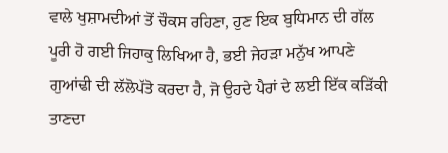ਵਾਲੇ ਖੁਸ਼ਾਮਦੀਆਂ ਤੋਂ ਚੌਕਸ ਰਹਿਣਾ, ਹੁਣ ਇਕ ਬੁਧਿਮਾਨ ਦੀ ਗੱਲ ਪੂਰੀ ਹੋ ਗਈ ਜਿਹਾਕੁ ਲਿਖਿਆ ਹੈ, ਭਈ ਜੇਹੜਾ ਮਨੁੱਖ ਆਪਣੇ ਗੁਆਂਢੀ ਦੀ ਲੱਲੋਪੱਤੋ ਕਰਦਾ ਹੈ, ਜੋ ਉਹਦੇ ਪੈਰਾਂ ਦੇ ਲਈ ਇੱਕ ਕੜਿੱਕੀ ਤਾਣਦਾ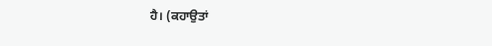ਹੈ। (ਕਹਾਉਤਾਂ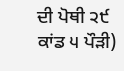ਦੀ ਪੋਥੀ ੨੯ ਕਾਂਡ ੫ ਪੌੜੀ)